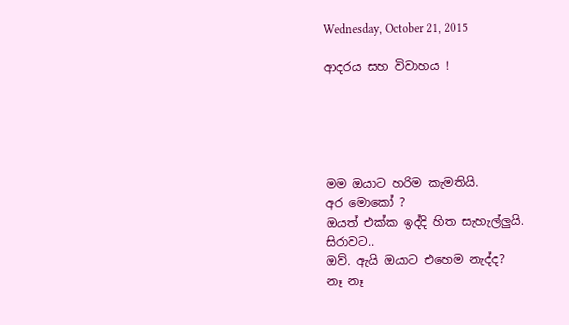Wednesday, October 21, 2015

ආදරය සහ විවාහය !





මම ඔයාට හරිම කැමතියි.
අර මොකෝ ?
ඔයත් එක්ක ඉද්දි හිත සැහැල්ලුයි.
සිරාවට..
ඔව්. ඇයි ඔයාට එහෙම නැද්ද?
නෑ නෑ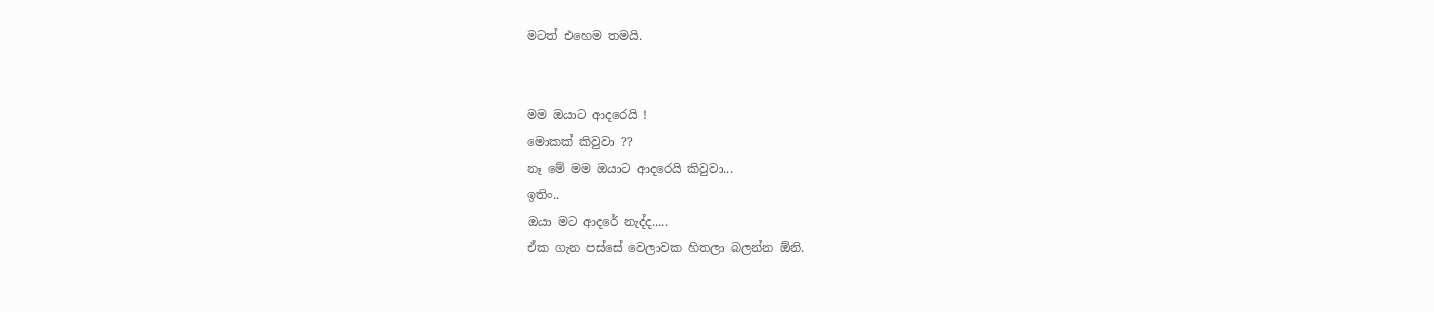මටත් එහෙම තමයි.


මම ඔයාට ආදරෙයි !
මොකක් කිවුවා ??
නෑ මේ මම ඔයාට ආදරෙයි කිවුවා...
ඉතිං..
ඔයා මට ආදරේ නැද්ද.....
ඒක ගැන පස්සේ වෙලාවක හිතලා බලන්න ඕනි.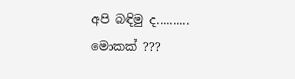අපි බඳිමු ද..........
මොකක් ???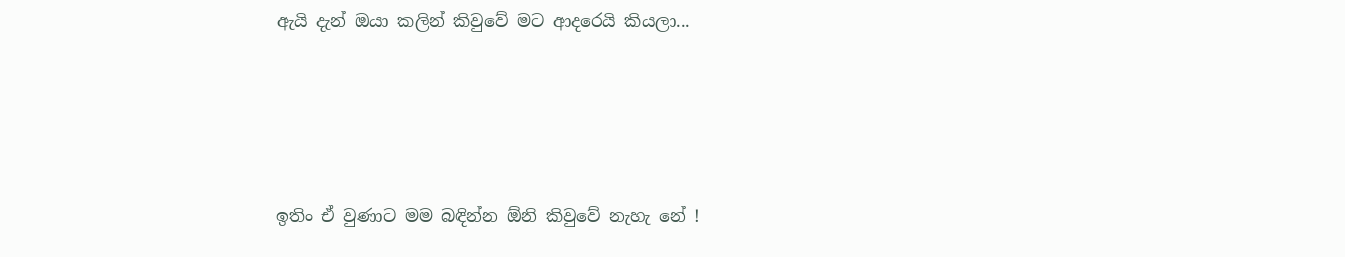ඇයි දැන් ඔයා කලින් කිවුවේ මට ආදරෙයි කියලා...





ඉතිං ඒ වුණාට මම බඳින්න ඕනි කිවුවේ නැහැ නේ !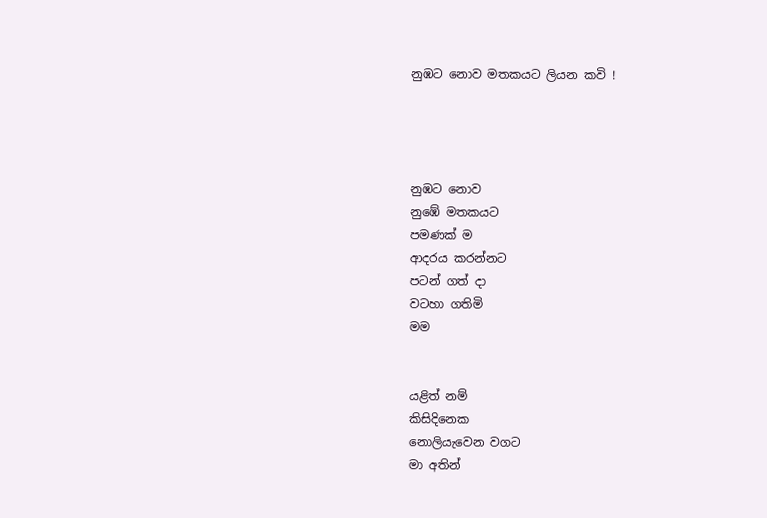නුඹට නොව මතකයට ලියන කවි !




නුඹට නොව
නුඹේ මතකයට
පමණක් ම
ආදරය කරන්නට
පටන් ගත් දා
වටහා ගතිමි
මම


යළිත් නම්
කිසිදිනෙක
නොලියැවෙන වගට
මා අතින්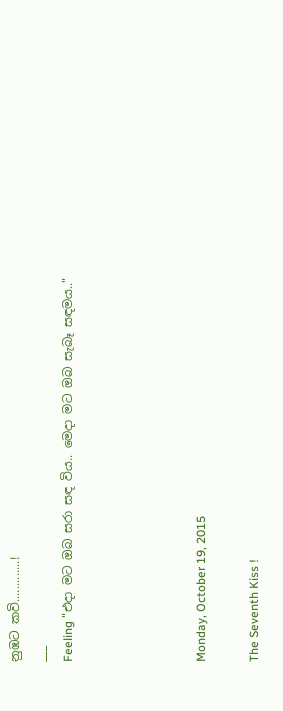නුඹට කවි.............!
___
Feeling "එදා මට ඔබ සරා සඳ විය.. මෙදා මට ඔබ සැබෑ සඳමය.."




Monday, October 19, 2015

The Seventh Kiss !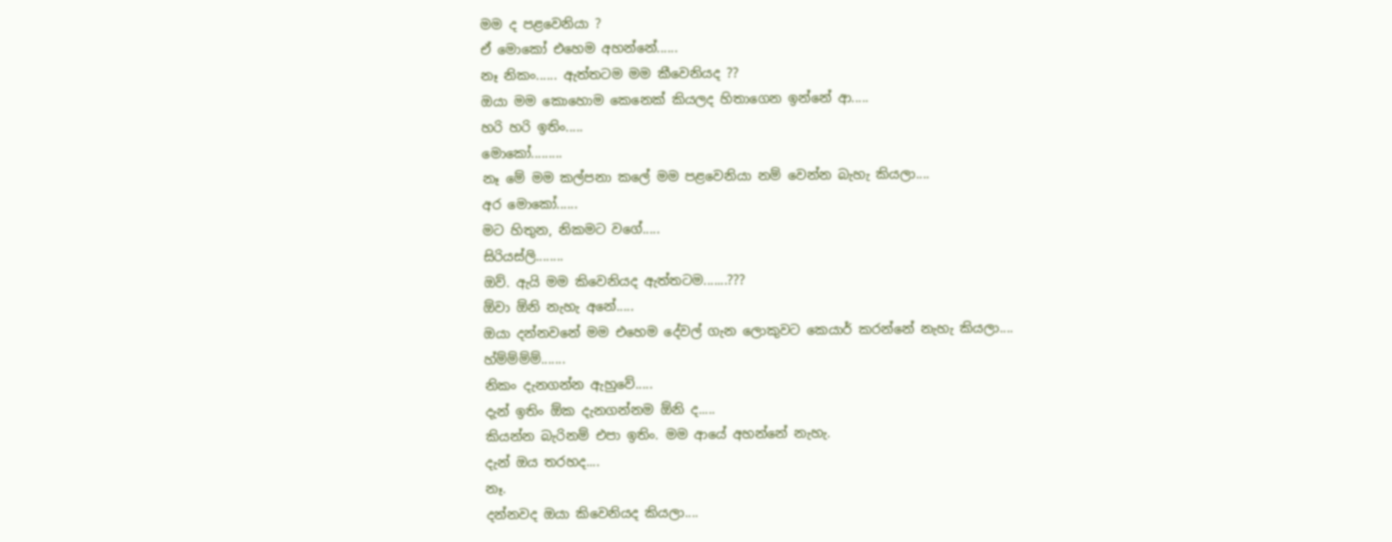මම ද පළවෙනියා ?
ඒ මොකෝ එහෙම අහන්නේ......
නෑ නිකං...... ඇත්තටම මම කීවෙනියද ??
ඔයා මම කොහොම කෙනෙක් කියලද හිතාගෙන ඉන්නේ ආ.....
හරි හරි ඉතිං.....
මොකෝ.........
නෑ මේ මම කල්පනා කලේ මම පළවෙනියා නම් වෙන්න බැහැ කියලා....
අර මොකෝ......
මට හිතුන, නිකමට වගේ.....
සිරියස්ලි........
ඔව්. ඇයි මම කිවෙනියද ඇත්තටම.......???
ඕවා ඕනි නැහැ අනේ.....
ඔයා දන්නවනේ මම එහෙම දේවල් ගැන ලොකුවට කෙයාර් කරන්නේ නැහැ කියලා....
හ්ම්ම්ම්ම්.......
නිකං දැනගන්න ඇහුවේ.....
දැන් ඉතිං ඕක දැනගන්නම ඕනි ද.....
කියන්න බැරිනම් එපා ඉතිං. මම ආයේ අහන්නේ නැහැ.
දැන් ඔය තරහද....
නෑ.
දන්නවද ඔයා කිවෙනියද කියලා....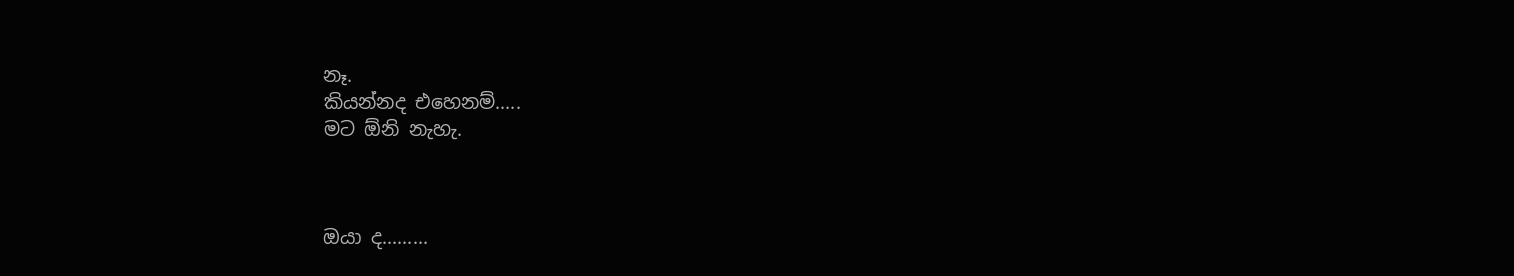නෑ.
කියන්නද එහෙනම්.....
මට ඕනි නැහැ.



ඔයා ද.........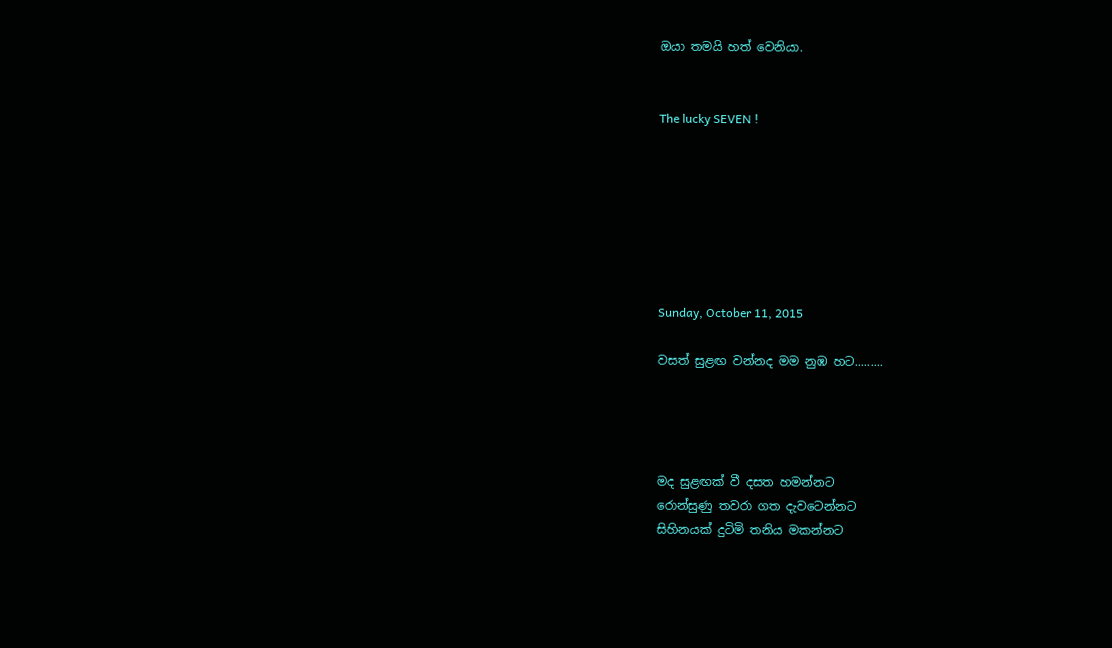ඔයා තමයි හත් වෙනියා.


The lucky SEVEN !







Sunday, October 11, 2015

වසත් සුළඟ වන්නද මම නුඹ හට.........




මද සුළඟක් වී දසත හමන්නට
රොන්සුණු තවරා ගත දැවටෙන්නට
සිහිනයක් දුටිමි තනිය මකන්නට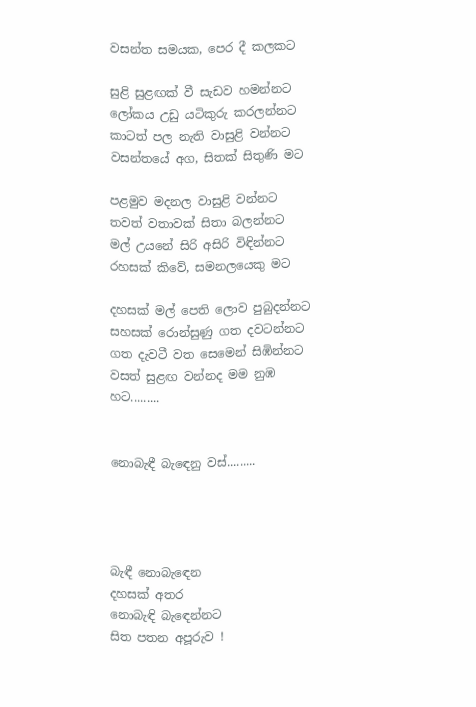වසන්ත සමයක, පෙර දී කලකට

සුළි සුළඟක් වී සැඩව හමන්නට
ලෝකය උඩු යටිකුරු කරලන්නට
කාටත් පල නැති වාසුළි වන්නට
වසන්තයේ අග, සිතක් සිතුණි මට

පළමුව මදනල වාසුළි වන්නට
තවත් වතාවක් සිතා බලන්නට
මල් උයනේ සිරි අසිරි විඳින්නට
රහසක් කිවේ, සමනලයෙකු මට

දහසක් මල් පෙති ලොව පුබුදන්නට
සහසක් රොන්සුණු ගත දවටන්නට
ගත දැවටී වත සෙමෙන් සිඹින්නට
වසත් සුළඟ වන්නද මම නුඹ හට.........


නොබැඳී බැඳෙනු වස්.........




බැඳී නොබැඳෙන
දහසක් අතර
නොබැඳි බැඳෙන්නට
සිත පතන අපූරුව !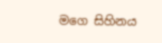මගෙ සිහිනය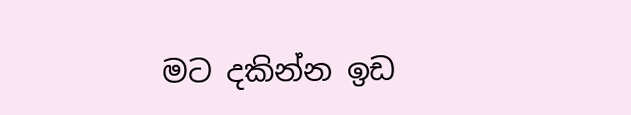මට දකින්න ඉඩ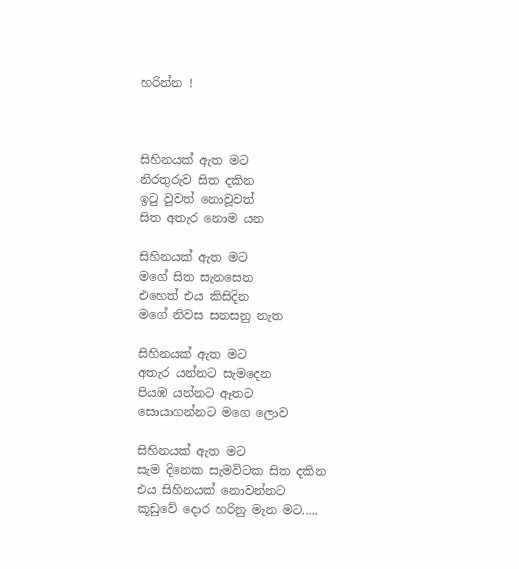හරින්න !



සිහිනයක් ඇත මට
නිරතුරුව සිත දකින
ඉටු වුවත් නොවූවත්
සිත අතැර නොම යන

සිහිනයක් ඇත මට
මගේ සිත සැනසෙන
එහෙත් එය කිසිදින
මගේ නිවස සනසනු නැත

සිහිනයක් ඇත මට
අතැර යන්නට සැමදෙන
පියඹ යන්නට ඈතට
සොයාගන්නට මගෙ ලොව

සිහිනයක් ඇත මට
සැම දිනෙක සැමවිටක සිත දකින
එය සිහිනයක් නොවන්නට
කූඩුවේ දොර හරිනු මැන මට.....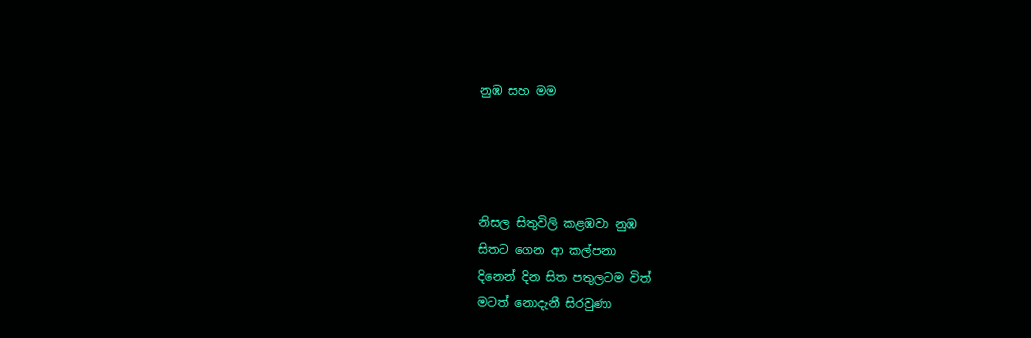නුඹ සහ මම




නිසල සිතුවිලි කළඹවා නුඹ
සිතට ගෙන ආ කල්පනා
දිනෙන් දින සිත පතුලටම විත්
මටත් නොදැනී සිරවුණා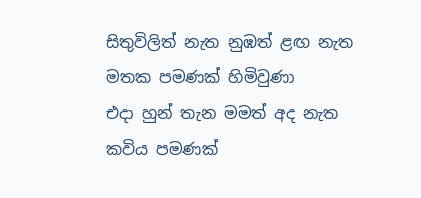සිතුවිලිත් නැත නුඹත් ළඟ නැත
මතක පමණක් හිමිවුණා
එදා හුන් තැන මමත් අද නැත
කවිය පමණක්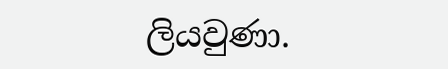ලියවුණා.